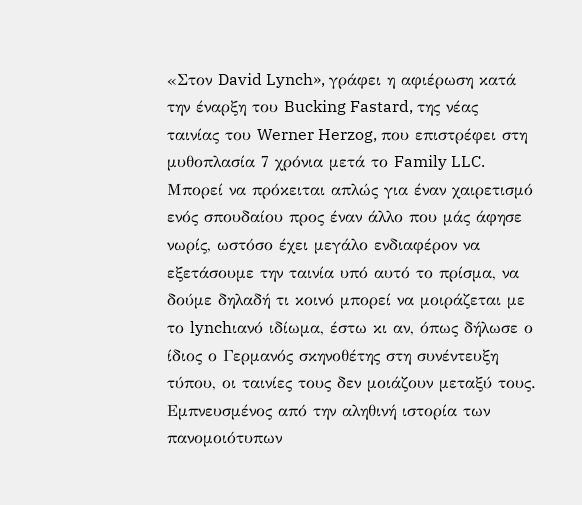«Στον David Lynch», γράφει η αφιέρωση κατά την έναρξη του Bucking Fastard, της νέας ταινίας του Werner Herzog, που επιστρέφει στη μυθοπλασία 7 χρόνια μετά το Family LLC. Mπορεί να πρόκειται απλώς για έναν χαιρετισμό ενός σπουδαίου προς έναν άλλο που μάς άφησε νωρίς, ωστόσο έχει μεγάλο ενδιαφέρον να εξετάσουμε την ταινία υπό αυτό το πρίσμα, να δούμε δηλαδή τι κοινό μπορεί να μοιράζεται με το lynchιανό ιδίωμα, έστω κι αν, όπως δήλωσε ο ίδιος ο Γερμανός σκηνοθέτης στη συνέντευξη τύπου, οι ταινίες τους δεν μοιάζουν μεταξύ τους.
Εμπνευσμένος από την αληθινή ιστορία των πανομοιότυπων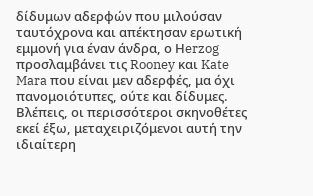δίδυμων αδερφών που μιλούσαν ταυτόχρονα και απέκτησαν ερωτική εμμονή για έναν άνδρα, ο Ηerzog προσλαμβάνει τις Rooney και Kate Mara που είναι μεν αδερφές, μα όχι πανομοιότυπες, ούτε και δίδυμες. Βλέπεις, οι περισσότεροι σκηνοθέτες εκεί έξω, μεταχειριζόμενοι αυτή την ιδιαίτερη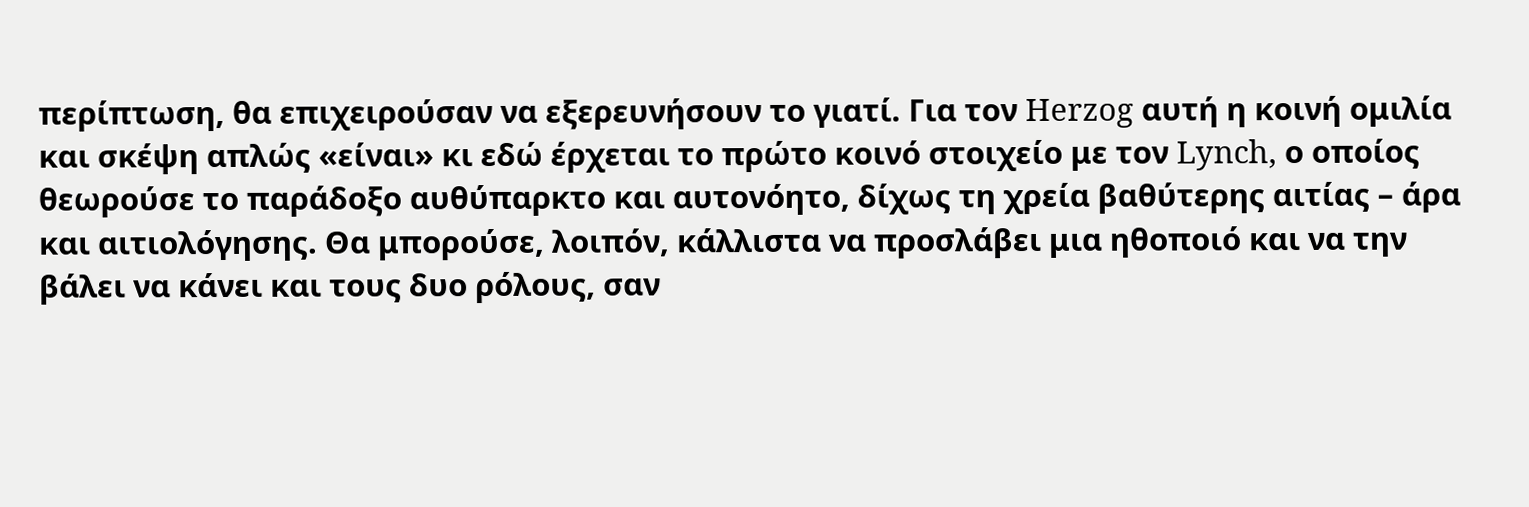περίπτωση, θα επιχειρoύσαν να εξερευνήσουν το γιατί. Για τον Herzog αυτή η κοινή ομιλία και σκέψη απλώς «είναι» κι εδώ έρχεται το πρώτο κοινό στοιχείο με τον Lynch, ο οποίος θεωρούσε το παράδοξο αυθύπαρκτο και αυτονόητο, δίχως τη χρεία βαθύτερης αιτίας – άρα και αιτιολόγησης. Θα μπορούσε, λοιπόν, κάλλιστα να προσλάβει μια ηθοποιό και να την βάλει να κάνει και τους δυο ρόλους, σαν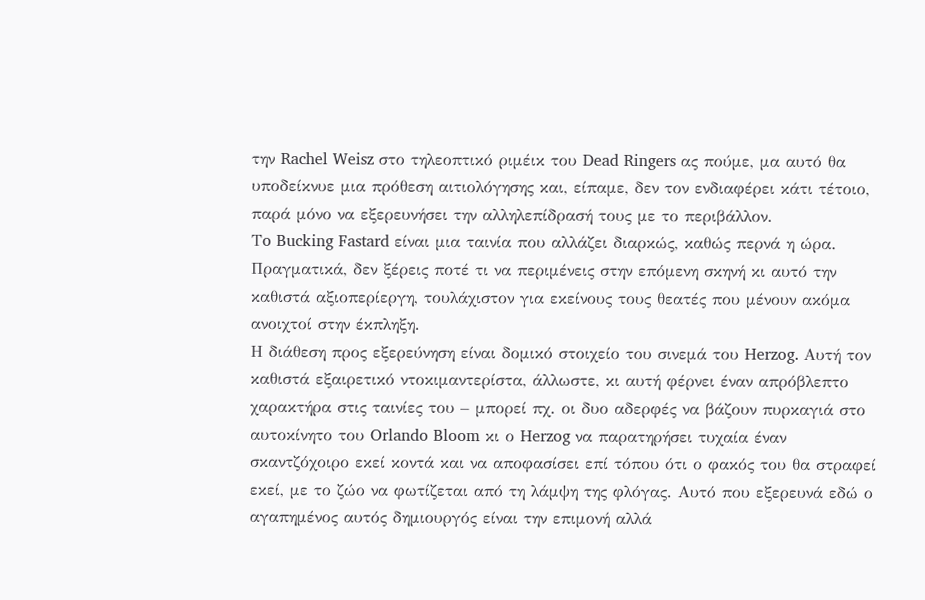την Rachel Weisz στο τηλεοπτικό ριμέικ του Dead Ringers ας πούμε, μα αυτό θα υποδείκνυε μια πρόθεση αιτιολόγησης και, είπαμε, δεν τον ενδιαφέρει κάτι τέτοιο, παρά μόνο να εξερευνήσει την αλληλεπίδρασή τους με το περιβάλλον.
Τo Bucking Fastard είναι μια ταινία που αλλάζει διαρκώς, καθώς περνά η ώρα. Πραγματικά, δεν ξέρεις ποτέ τι να περιμένεις στην επόμενη σκηνή κι αυτό την καθιστά αξιοπερίεργη, τουλάχιστον για εκείνους τους θεατές που μένουν ακόμα ανοιχτοί στην έκπληξη.
Η διάθεση προς εξερεύνηση είναι δομικό στοιχείο του σινεμά του Herzog. Αυτή τον καθιστά εξαιρετικό ντοκιμαντερίστα, άλλωστε, κι αυτή φέρνει έναν απρόβλεπτο χαρακτήρα στις ταινίες του – μπορεί πχ. οι δυο αδερφές να βάζουν πυρκαγιά στο αυτοκίνητο του Orlando Bloom κι ο Herzog να παρατηρήσει τυχαία έναν σκαντζόχοιρο εκεί κοντά και να αποφασίσει επί τόπου ότι ο φακός του θα στραφεί εκεί, με το ζώο να φωτίζεται από τη λάμψη της φλόγας. Αυτό που εξερευνά εδώ ο αγαπημένος αυτός δημιουργός είναι την επιμονή αλλά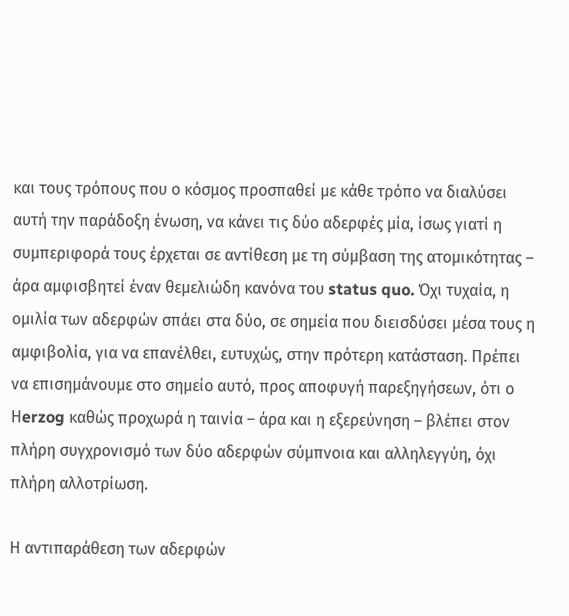και τους τρόπους που ο κόσμος προσπαθεί με κάθε τρόπο να διαλύσει αυτή την παράδοξη ένωση, να κάνει τις δύο αδερφές μία, ίσως γιατί η συμπεριφορά τους έρχεται σε αντίθεση με τη σύμβαση της ατομικότητας – άρα αμφισβητεί έναν θεμελιώδη κανόνα του status quo. Όχι τυχαία, η ομιλία των αδερφών σπάει στα δύο, σε σημεία που διεισδύσει μέσα τους η αμφιβολία, για να επανέλθει, ευτυχώς, στην πρότερη κατάσταση. Πρέπει να επισημάνουμε στο σημείο αυτό, προς αποφυγή παρεξηγήσεων, ότι ο Ηerzog καθώς προχωρά η ταινία – άρα και η εξερεύνηση – βλέπει στον πλήρη συγχρονισμό των δύο αδερφών σύμπνοια και αλληλεγγύη, όχι πλήρη αλλοτρίωση.

Η αντιπαράθεση των αδερφών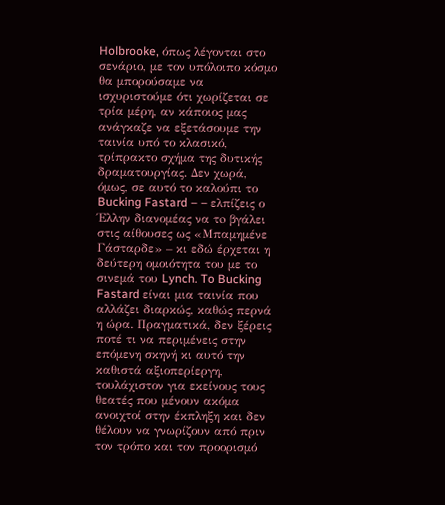Holbrooke, όπως λέγονται στο σενάριο, με τον υπόλοιπο κόσμο θα μπορούσαμε να ισχυριστούμε ότι χωρίζεται σε τρία μέρη, αν κάποιος μας ανάγκαζε να εξετάσουμε την ταινία υπό το κλασικό, τρίπρακτο σχήμα της δυτικής δραματουργίας. Δεν χωρά, όμως, σε αυτό το καλούπι το Bucking Fastard – – ελπίζεις ο Έλλην διανομέας να τo βγάλει στις αίθουσες ως «Μπαμημένε Γάσταρδε» – κι εδώ έρχεται η δεύτερη ομοιότητα του με το σινεμά του Lynch. To Bucking Fastard είναι μια ταινία που αλλάζει διαρκώς, καθώς περνά η ώρα. Πραγματικά, δεν ξέρεις ποτέ τι να περιμένεις στην επόμενη σκηνή κι αυτό την καθιστά αξιοπερίεργη, τουλάχιστον για εκείνους τους θεατές που μένουν ακόμα ανοιχτοί στην έκπληξη και δεν θέλουν να γνωρίζουν από πριν τον τρόπο και τον προορισμό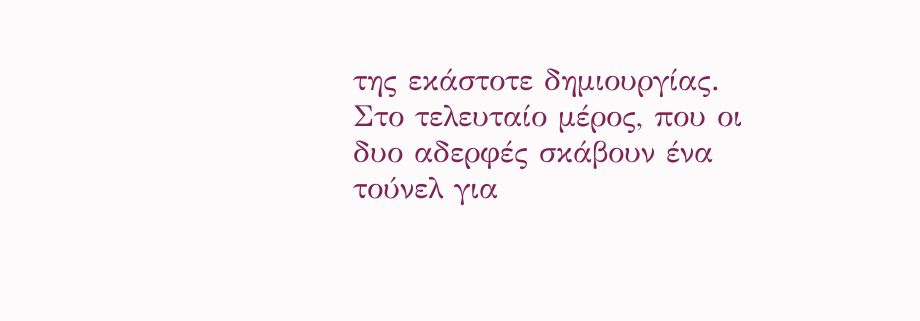της εκάστοτε δημιουργίας.
Στο τελευταίο μέρος, που οι δυο αδερφές σκάβουν ένα τούνελ για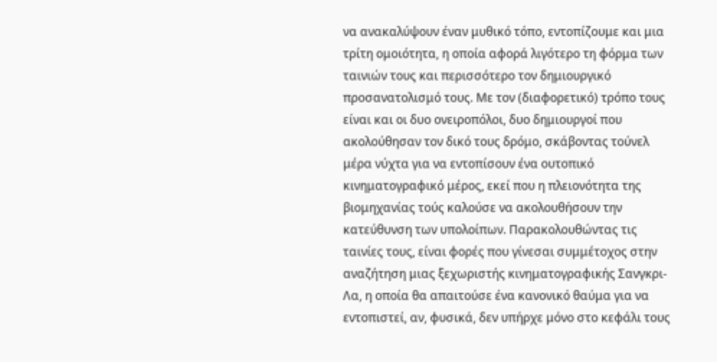να ανακαλύψουν έναν μυθικό τόπο, εντοπίζουμε και μια τρίτη ομοιότητα, η οποία αφορά λιγότερο τη φόρμα των ταινιών τους και περισσότερο τον δημιουργικό προσανατολισμό τους. Με τον (διαφορετικό) τρόπο τους είναι και οι δυο ονειροπόλοι, δυο δημιουργοί που ακολούθησαν τον δικό τους δρόμο, σκάβοντας τούνελ μέρα νύχτα για να εντοπίσουν ένα ουτοπικό κινηματογραφικό μέρος, εκεί που η πλειονότητα της βιομηχανίας τούς καλούσε να ακολουθήσουν την κατεύθυνση των υπολοίπων. Παρακολουθώντας τις ταινίες τους, είναι φορές που γίνεσαι συμμέτοχος στην αναζήτηση μιας ξεχωριστής κινηματογραφικής Σανγκρι-Λα, η οποία θα απαιτούσε ένα κανονικό θαύμα για να εντοπιστεί, αν, φυσικά, δεν υπήρχε μόνο στο κεφάλι τους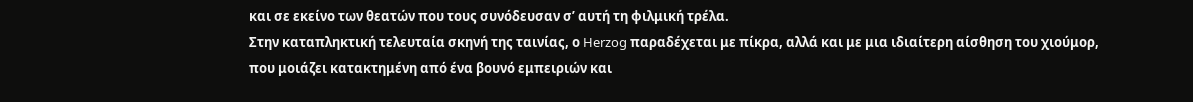και σε εκείνο των θεατών που τους συνόδευσαν σ’ αυτή τη φιλμική τρέλα.
Στην καταπληκτική τελευταία σκηνή της ταινίας, ο Herzog παραδέχεται με πίκρα, αλλά και με μια ιδιαίτερη αίσθηση του χιούμορ, που μοιάζει κατακτημένη από ένα βουνό εμπειριών και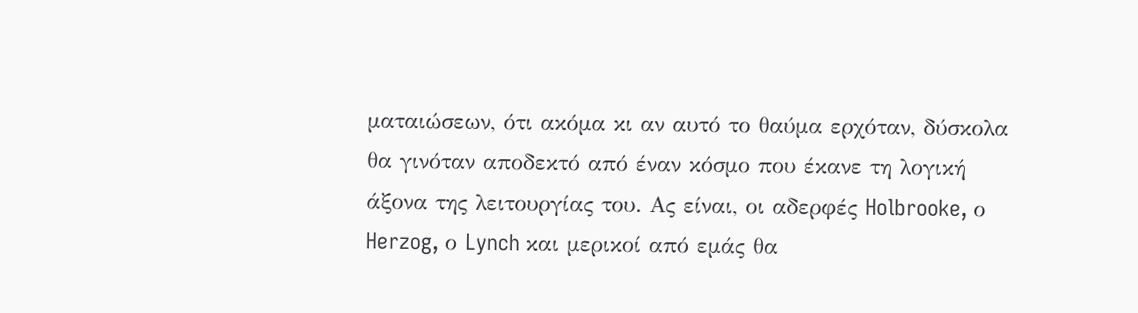ματαιώσεων, ότι ακόμα κι αν αυτό το θαύμα ερχόταν, δύσκολα θα γινόταν αποδεκτό από έναν κόσμο που έκανε τη λογική άξονα της λειτουργίας του. Ας είναι, οι αδερφές Holbrooke, ο Herzog, ο Lynch και μερικοί από εμάς θα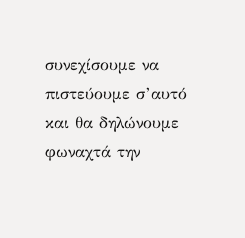συνεχίσουμε να πιστεύουμε σ’αυτό και θα δηλώνουμε φωναχτά την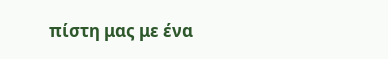πίστη μας με ένα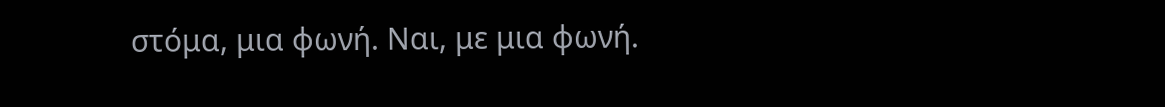στόμα, μια φωνή. Ναι, με μια φωνή.